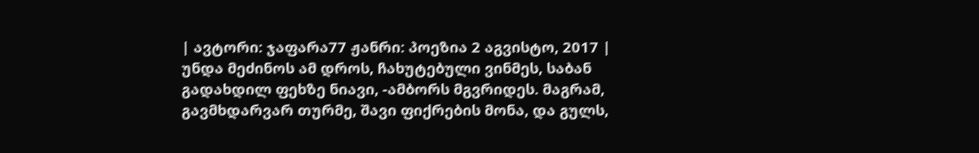| ავტორი: ჯაფარა77 ჟანრი: პოეზია 2 აგვისტო, 2017 |
უნდა მეძინოს ამ დროს, ჩახუტებული ვინმეს, საბან გადახდილ ფეხზე ნიავი, -ამბორს მგვრიდეს. მაგრამ, გავმხდარვარ თურმე, შავი ფიქრების მონა, და გულს,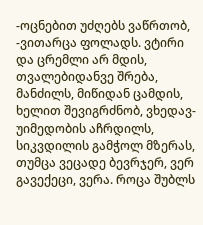-ოცნებით უძღებს ვაწრთობ, -ვითარცა ფოლადს. ვტირი და ცრემლი არ მდის, თვალებიდანვე შრება, მანძილს, მიწიდან ცამდის, ხელით შევიგრძნობ, ვხედავ- უიმედობის აჩრდილს, სიკვდილის გამჭოლ მზერას, თუმცა ვეცადე ბევრჯერ, ვერ გავექეცი, ვერა. როცა შუბლს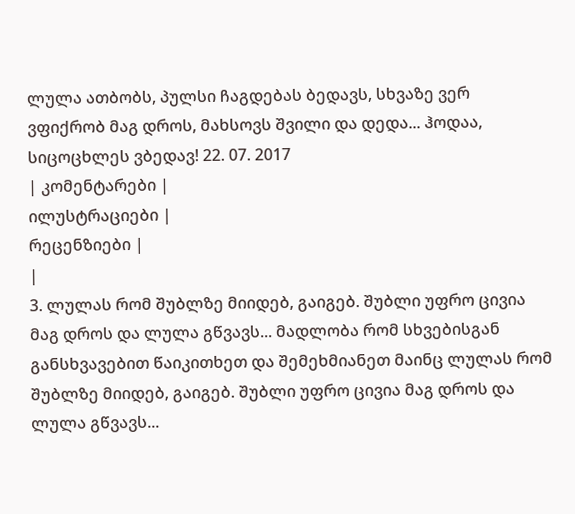ლულა ათბობს, პულსი ჩაგდებას ბედავს, სხვაზე ვერ ვფიქრობ მაგ დროს, მახსოვს შვილი და დედა... ჰოდაა, სიცოცხლეს ვბედავ! 22. 07. 2017
| კომენტარები |
ილუსტრაციები |
რეცენზიები |
|
3. ლულას რომ შუბლზე მიიდებ, გაიგებ. შუბლი უფრო ცივია მაგ დროს და ლულა გწვავს... მადლობა რომ სხვებისგან განსხვავებით წაიკითხეთ და შემეხმიანეთ მაინც ლულას რომ შუბლზე მიიდებ, გაიგებ. შუბლი უფრო ცივია მაგ დროს და ლულა გწვავს...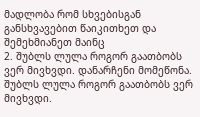მადლობა რომ სხვებისგან განსხვავებით წაიკითხეთ და შემეხმიანეთ მაინც
2. შუბლს ლულა როგორ გაათბობს ვერ მივხვდი. დანარჩენი მომეწონა. შუბლს ლულა როგორ გაათბობს ვერ მივხვდი.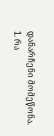დანარჩენი მომეწონა.
1. რა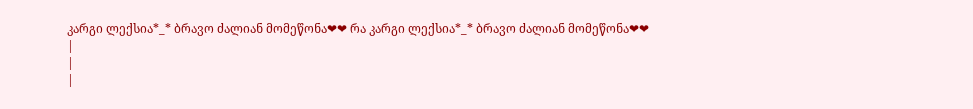კარგი ლექსია*_* ბრავო ძალიან მომეწონა❤❤ რა კარგი ლექსია*_* ბრავო ძალიან მომეწონა❤❤
|
|
|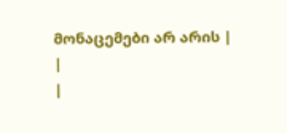მონაცემები არ არის |
|
|